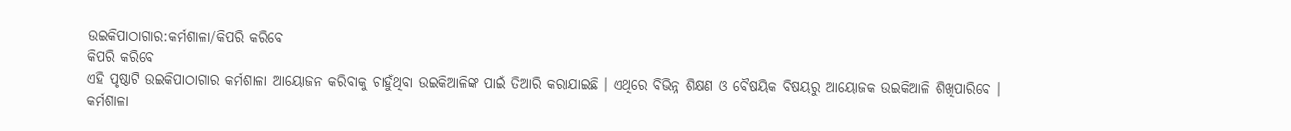ଉଇକିପାଠାଗାର:କର୍ମଶାଳା/କିପରି କରିବେ
କିପରି କରିବେ
ଏହି ପୃଷ୍ଠାଟି ଉଇକିପାଠାଗାର କର୍ମଶାଳା ଆୟୋଜନ କରିବାକୁ ଚାହୁଁଥିବା ଉଇକିଆଳିଙ୍କ ପାଇଁ ତିଆରି କରାଯାଇଛି । ଏଥିରେ ବିଭିନ୍ନ ଶିକ୍ଷଣ ଓ ବୈଷୟିକ ବିଷୟରୁ ଆୟୋଜକ ଉଇକିଆଳି ଶିଖିପାରିବେ ।
କର୍ମଶାଳା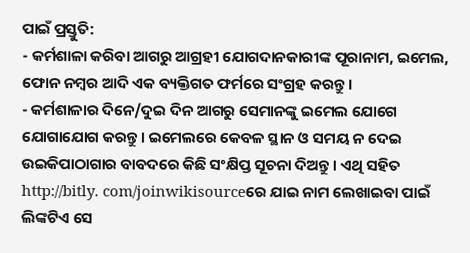ପାଇଁ ପ୍ରସ୍ତୁତି:
- କର୍ମଶାଳା କରିବା ଆଗରୁ ଆଗ୍ରହୀ ଯୋଗଦାନକାରୀଙ୍କ ପୂରାନାମ, ଇମେଲ, ଫୋନ ନମ୍ବର ଆଦି ଏକ ବ୍ୟକ୍ତିଗତ ଫର୍ମରେ ସଂଗ୍ରହ କରନ୍ତୁ ।
- କର୍ମଶାଳାର ଦିନେ/ଦୁଇ ଦିନ ଆଗରୁ ସେମାନଙ୍କୁ ଇମେଲ ଯୋଗେ ଯୋଗାଯୋଗ କରନ୍ତୁ । ଇମେଲରେ କେବଳ ସ୍ଥାନ ଓ ସମୟ ନ ଦେଇ ଉଇକିପାଠାଗାର ବାବଦରେ କିଛି ସଂକ୍ଷିପ୍ତ ସୂଚନା ଦିଅନ୍ତୁ । ଏଥି ସହିତ http://bitly. com/joinwikisourceରେ ଯାଇ ନାମ ଲେଖାଇବା ପାଇଁ ଲିଙ୍କଟିଏ ସେ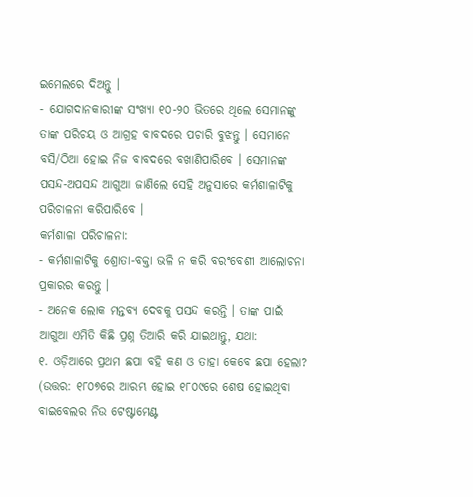ଇମେଲରେ ଦିଅନ୍ତୁ ।
- ଯୋଗଦାନକାରୀଙ୍କ ସଂଖ୍ୟା ୧୦-୨୦ ଭିତରେ ଥିଲେ ସେମାନଙ୍କୁ ତାଙ୍କ ପରିଚୟ ଓ ଆଗ୍ରହ ବାବଦରେ ପଚାରି ବୁଝନ୍ତୁ । ସେମାନେ ବସି/ଠିଆ ହୋଇ ନିଜ ବାବଦରେ ବଖାଣିପାରିବେ । ସେମାନଙ୍କ ପସନ୍ଦ-ଅପସନ୍ଦ ଆଗୁଆ ଜାଣିଲେ ସେହି ଅନୁସାରେ କର୍ମଶାଳାଟିକୁ ପରିଚାଳନା କରିପାରିବେ ।
କର୍ମଶାଳା ପରିଚାଳନା:
- କର୍ମଶାଳାଟିକୁ ଶ୍ରୋତା-ବକ୍ତା ଭଳି ନ କରି ବରଂବେଶୀ ଆଲୋଚନା ପ୍ରକାରର କରନ୍ତୁ ।
- ଅନେକ ଲୋକ ମନ୍ତବ୍ୟ ଦେବକୁ ପସନ୍ଦ କରନ୍ତି । ତାଙ୍କ ପାଇଁ ଆଗୁଆ ଏମିତି କିଛି ପ୍ରଶ୍ନ ତିଆରି କରି ଯାଇଥାନ୍ତୁ, ଯଥା:
୧. ଓଡ଼ିଆରେ ପ୍ରଥମ ଛପା ବହି କଣ ଓ ତାହା କେବେ ଛପା ହେଲା? (ଉତ୍ତର: ୧୮୦୭ରେ ଆରମ୍ଭ ହୋଇ ୧୮୦୯ରେ ଶେଷ ହୋଇଥିବା ବାଇବେଲର ନିଉ ଟେଷ୍ଟାମେଣ୍ଟ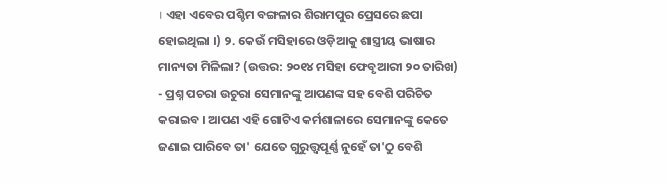। ଏହା ଏବେର ପଶ୍ଚିମ ବଙ୍ଗଳାର ଶିରାମପୁର ପ୍ରେସରେ ଛପା ହୋଇଥିଲା ।) ୨. କେଉଁ ମସିହାରେ ଓଡ଼ିଆକୁ ଶାସ୍ତ୍ରୀୟ ଭାଷାର ମାନ୍ୟତା ମିଳିଲା? (ଉତ୍ତର: ୨୦୧୪ ମସିହା ଫେବୃଆରୀ ୨୦ ତାରିଖ)
- ପ୍ରଶ୍ନ ପଚରା ଉଚୁରା ସେମାନଙ୍କୁ ଆପଣଙ୍କ ସହ ବେଶି ପରିଚିତ କରାଇବ । ଆପଣ ଏହି ଗୋଟିଏ କର୍ମଶାଳାରେ ସେମାନଙ୍କୁ କେତେ ଜଣାଇ ପାରିବେ ତା' ଯେତେ ଗୁରୁତ୍ତ୍ୱପୂର୍ଣ୍ଣ ନୁହେଁ ତା'ଠୁ ବେଶି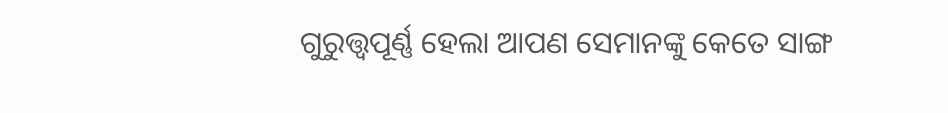ଗୁରୁତ୍ତ୍ୱପୂର୍ଣ୍ଣ ହେଲା ଆପଣ ସେମାନଙ୍କୁ କେତେ ସାଙ୍ଗ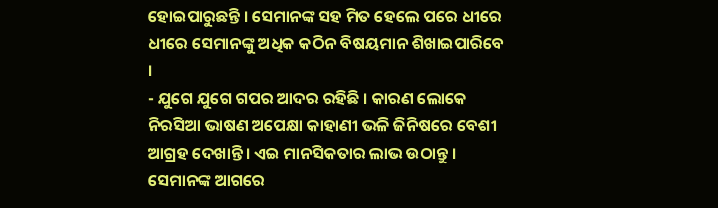ହୋଇପାରୁଛନ୍ତି । ସେମାନଙ୍କ ସହ ମିତ ହେଲେ ପରେ ଧୀରେ ଧୀରେ ସେମାନଙ୍କୁ ଅଧିକ କଠିନ ବିଷୟମାନ ଶିଖାଇପାରିବେ ।
- ଯୁଗେ ଯୁଗେ ଗପର ଆଦର ରହିଛି । କାରଣ ଲୋକେ ନିରସିଆ ଭାଷଣ ଅପେକ୍ଷା କାହାଣୀ ଭଳି ଜିନିଷରେ ବେଶୀ ଆଗ୍ରହ ଦେଖାନ୍ତି । ଏଇ ମାନସିକତାର ଲାଭ ଉଠାନ୍ତୁ । ସେମାନଙ୍କ ଆଗରେ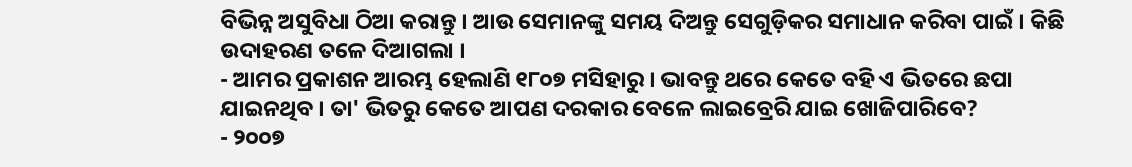ବିଭିନ୍ନ ଅସୁବିଧା ଠିଆ କରାନ୍ତୁ । ଆଉ ସେମାନଙ୍କୁ ସମୟ ଦିଅନ୍ତୁ ସେଗୁଡ଼ିକର ସମାଧାନ କରିବା ପାଇଁ । କିଛି ଉଦାହରଣ ତଳେ ଦିଆଗଲା ।
- ଆମର ପ୍ରକାଶନ ଆରମ୍ଭ ହେଲାଣି ୧୮୦୭ ମସିହାରୁ । ଭାବନ୍ତୁ ଥରେ କେତେ ବହି ଏ ଭିତରେ ଛପା ଯାଇନଥିବ । ତା' ଭିତରୁ କେତେ ଆପଣ ଦରକାର ବେଳେ ଲାଇବ୍ରେରି ଯାଇ ଖୋଜିପାରିବେ?
- ୨୦୦୭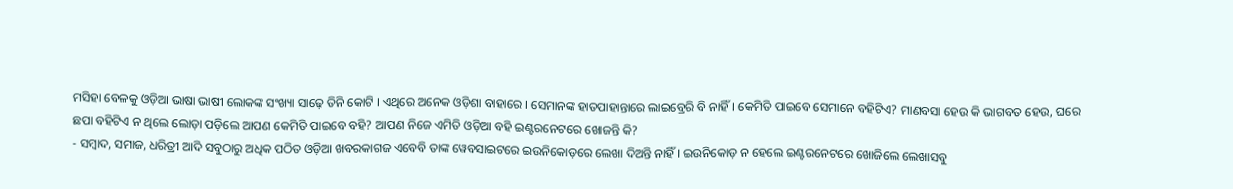ମସିହା ବେଳକୁ ଓଡ଼ିଆ ଭାଷା ଭାଷୀ ଲୋକଙ୍କ ସଂଖ୍ୟା ସାଢ଼େ ତିନି କୋଟି । ଏଥିରେ ଅନେକ ଓଡ଼ିଶା ବାହାରେ । ସେମାନଙ୍କ ହାତପାହାନ୍ତାରେ ଲାଇବ୍ରେରି ବି ନାହିଁ । କେମିତି ପାଇବେ ସେମାନେ ବହିଟିଏ? ମାଣବସା ହେଉ କି ଭାଗବତ ହେଉ, ଘରେ ଛପା ବହିଟିଏ ନ ଥିଲେ ଲୋଡ଼ା ପଡ଼ିଲେ ଆପଣ କେମିତି ପାଇବେ ବହି? ଆପଣ ନିଜେ ଏମିତି ଓଡ଼ିଆ ବହି ଇଣ୍ଟରନେଟରେ ଖୋଜନ୍ତି କି?
- ସମ୍ବାଦ, ସମାଜ, ଧରିତ୍ରୀ ଆଦି ସବୁଠାରୁ ଅଧିକ ପଠିତ ଓଡ଼ିଆ ଖବରକାଗଜ ଏବେବି ତାଙ୍କ ୱେବସାଇଟରେ ଇଉନିକୋଡ଼ରେ ଲେଖା ଦିଅନ୍ତି ନାହିଁ । ଇଉନିକୋଡ଼ ନ ହେଲେ ଇଣ୍ଟରନେଟରେ ଖୋଜିଲେ ଲେଖାସବୁ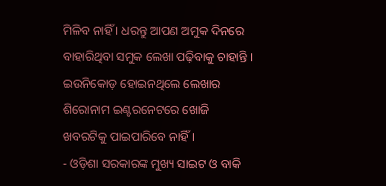ମିଳିବ ନାହିଁ । ଧରନ୍ତୁ ଆପଣ ଅମୁକ ଦିନରେ ବାହାରିଥିବା ସମୁକ ଲେଖା ପଢ଼ିବାକୁ ଚାହାନ୍ତି । ଇଉନିକୋଡ଼ ହୋଇନଥିଲେ ଲେଖାର ଶିରୋନାମ ଇଣ୍ଟରନେଟରେ ଖୋଜି ଖବରଟିକୁ ପାଇପାରିବେ ନାହିଁ ।
- ଓଡ଼ିଶା ସରକାରଙ୍କ ମୁଖ୍ୟ ସାଇଟ ଓ ବାକି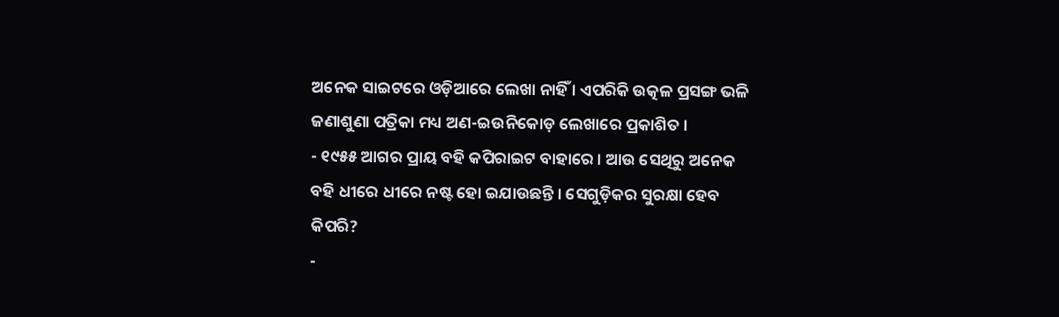ଅନେକ ସାଇଟରେ ଓଡ଼ିଆରେ ଲେଖା ନାହିଁ । ଏପରିକି ଉତ୍କଳ ପ୍ରସଙ୍ଗ ଭଳି ଜଣାଶୁଣା ପତ୍ରିକା ମଧ୍ୟ ଅଣ-ଇଉନିକୋଡ଼ ଲେଖାରେ ପ୍ରକାଶିତ ।
- ୧୯୫୫ ଆଗର ପ୍ରାୟ ବହି କପିରାଇଟ ବାହାରେ । ଆଉ ସେଥିରୁ ଅନେକ ବହି ଧୀରେ ଧୀରେ ନଷ୍ଟ ହୋ ଇଯାଉଛନ୍ତି । ସେଗୁଡ଼ିକର ସୁରକ୍ଷା ହେବ କିପରି?
-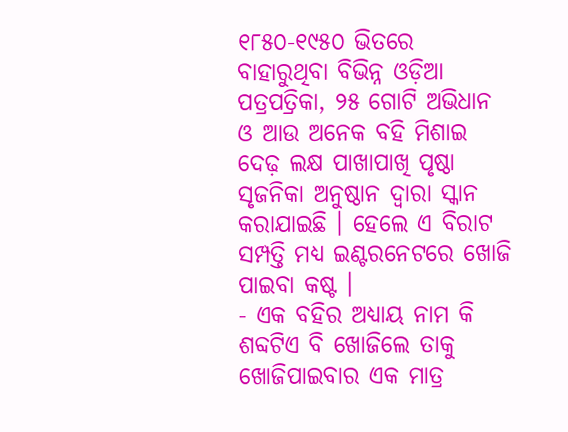୧୮୫୦-୧୯୫୦ ଭିତରେ ବାହାରୁଥିବା ବିଭିନ୍ନ ଓଡ଼ିଆ ପତ୍ରପତ୍ରିକା, ୨୫ ଗୋଟି ଅଭିଧାନ ଓ ଆଉ ଅନେକ ବହି ମିଶାଇ ଦେଢ଼ ଲକ୍ଷ ପାଖାପାଖି ପୃଷ୍ଠା ସୃଜନିକା ଅନୁଷ୍ଠାନ ଦ୍ୱାରା ସ୍କାନ କରାଯାଇଛି । ହେଲେ ଏ ବିରାଟ ସମ୍ପତ୍ତି ମଧ୍ୟ ଇଣ୍ଟରନେଟରେ ଖୋଜି ପାଇବା କଷ୍ଟ ।
- ଏକ ବହିର ଅଧ୍ୟାୟ ନାମ କି ଶବ୍ଦଟିଏ ବି ଖୋଜିଲେ ତାକୁ ଖୋଜିପାଇବାର ଏକ ମାତ୍ର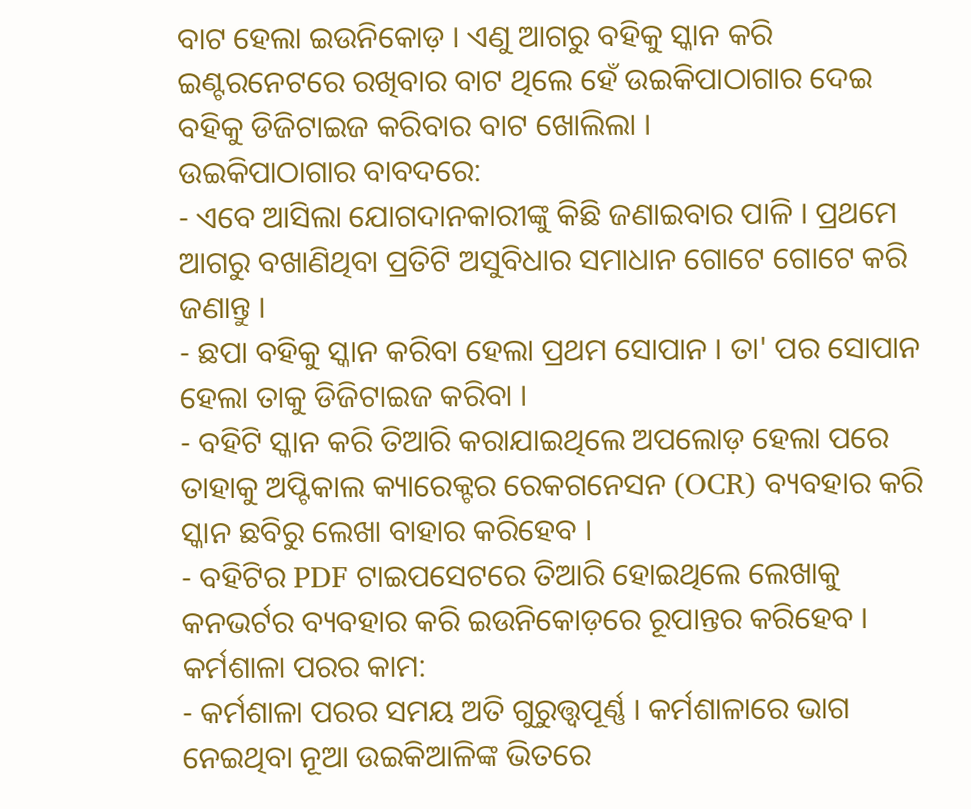ବାଟ ହେଲା ଇଉନିକୋଡ଼ । ଏଣୁ ଆଗରୁ ବହିକୁ ସ୍କାନ କରି ଇଣ୍ଟରନେଟରେ ରଖିବାର ବାଟ ଥିଲେ ହେଁ ଉଇକିପାଠାଗାର ଦେଇ ବହିକୁ ଡିଜିଟାଇଜ କରିବାର ବାଟ ଖୋଲିଲା ।
ଉଇକିପାଠାଗାର ବାବଦରେ:
- ଏବେ ଆସିଲା ଯୋଗଦାନକାରୀଙ୍କୁ କିଛି ଜଣାଇବାର ପାଳି । ପ୍ରଥମେ ଆଗରୁ ବଖାଣିଥିବା ପ୍ରତିଟି ଅସୁବିଧାର ସମାଧାନ ଗୋଟେ ଗୋଟେ କରି ଜଣାନ୍ତୁ ।
- ଛପା ବହିକୁ ସ୍କାନ କରିବା ହେଲା ପ୍ରଥମ ସୋପାନ । ତା' ପର ସୋପାନ ହେଲା ତାକୁ ଡିଜିଟାଇଜ କରିବା ।
- ବହିଟି ସ୍କାନ କରି ତିଆରି କରାଯାଇଥିଲେ ଅପଲୋଡ଼ ହେଲା ପରେ ତାହାକୁ ଅପ୍ଟିକାଲ କ୍ୟାରେକ୍ଟର ରେକଗନେସନ (OCR) ବ୍ୟବହାର କରି ସ୍କାନ ଛବିରୁ ଲେଖା ବାହାର କରିହେବ ।
- ବହିଟିର PDF ଟାଇପସେଟରେ ତିଆରି ହୋଇଥିଲେ ଲେଖାକୁ କନଭର୍ଟର ବ୍ୟବହାର କରି ଇଉନିକୋଡ଼ରେ ରୂପାନ୍ତର କରିହେବ ।
କର୍ମଶାଳା ପରର କାମ:
- କର୍ମଶାଳା ପରର ସମୟ ଅତି ଗୁରୁତ୍ତ୍ୱପୂର୍ଣ୍ଣ । କର୍ମଶାଳାରେ ଭାଗ ନେଇଥିବା ନୂଆ ଉଇକିଆଳିଙ୍କ ଭିତରେ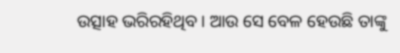ଉତ୍ସାହ ଭରିରହିଥିବ। ଆଉ ସେ ବେଳ ହେଉଛି ତାଙ୍କୁ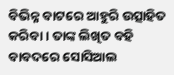ବିଭିନ୍ନ ବାଟରେ ଆହୁରି ଉତ୍ସାହିତ କରିବା । ତାଙ୍କ ଲିଖିତ ବହି ବାବଦରେ ସୋସିଆଲ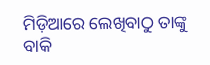ମିଡ଼ିଆରେ ଲେଖିବାଠୁ ତାଙ୍କୁ ବାକି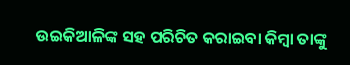ଉଇକିଆଳିଙ୍କ ସହ ପରିଚିତ କରାଇବା କିମ୍ବା ତାଙ୍କୁ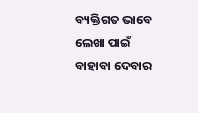ବ୍ୟକ୍ତିଗତ ଭାବେ ଲେଖା ପାଇଁ ବାହାବା ଦେବାର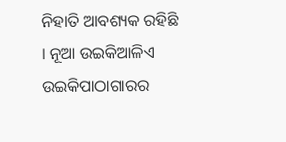ନିହାତି ଆବଶ୍ୟକ ରହିଛି । ନୂଆ ଉଇକିଆଳିଏ ଉଇକିପାଠାଗାରର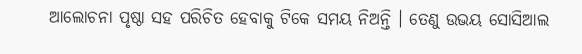ଆଲୋଚନା ପୃଷ୍ଠା ସହ ପରିଚିତ ହେବାକୁ ଟିକେ ସମୟ ନିଅନ୍ତି । ତେଣୁ ଉଭୟ ସୋସିଆଲ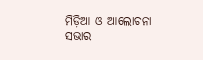ମିଡ଼ିଆ ଓ ଆଲୋଚନା ସଭାର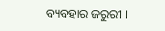ବ୍ୟବହାର ଜରୁରୀ ।